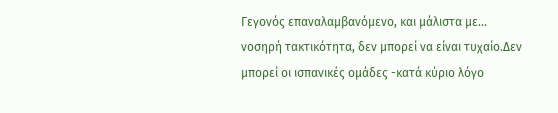Γεγονός επαναλαμβανόμενο, και μάλιστα με… νοσηρή τακτικότητα, δεν μπορεί να είναι τυχαίο.Δεν μπορεί οι ισπανικές ομάδες -κατά κύριο λόγο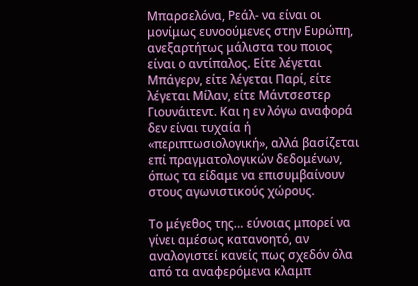Μπαρσελόνα, Ρεάλ- να είναι οι μονίμως ευνοούμενες στην Ευρώπη, ανεξαρτήτως μάλιστα του ποιος είναι ο αντίπαλος. Είτε λέγεται Μπάγερν, είτε λέγεται Παρί, είτε λέγεται Μίλαν, είτε Μάντσεστερ Γιουνάιτεντ. Και η εν λόγω αναφορά δεν είναι τυχαία ή «περιπτωσιολογική», αλλά βασίζεται επί πραγματολογικών δεδομένων, όπως τα είδαμε να επισυμβαίνουν στους αγωνιστικούς χώρους.

Το μέγεθος της… εύνοιας μπορεί να γίνει αμέσως κατανοητό, αν αναλογιστεί κανείς πως σχεδόν όλα από τα αναφερόμενα κλαμπ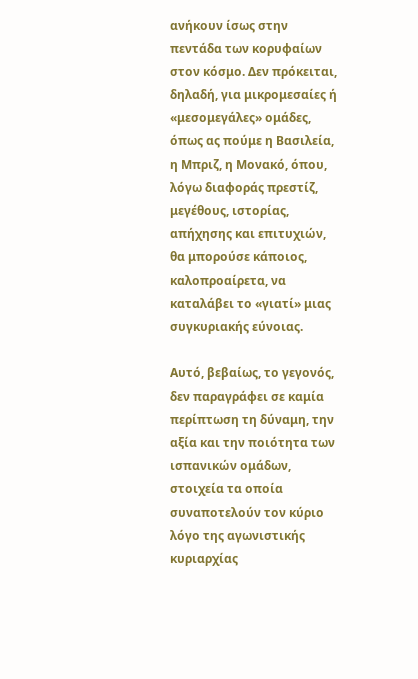ανήκουν ίσως στην πεντάδα των κορυφαίων στον κόσμο. Δεν πρόκειται, δηλαδή, για μικρομεσαίες ή «μεσομεγάλες» ομάδες, όπως ας πούμε η Βασιλεία, η Μπριζ, η Μονακό, όπου, λόγω διαφοράς πρεστίζ, μεγέθους, ιστορίας, απήχησης και επιτυχιών, θα μπορούσε κάποιος, καλοπροαίρετα, να καταλάβει το «γιατί» μιας συγκυριακής εύνοιας.

Αυτό, βεβαίως, το γεγονός, δεν παραγράφει σε καμία περίπτωση τη δύναμη, την αξία και την ποιότητα των ισπανικών ομάδων, στοιχεία τα οποία συναποτελούν τον κύριο λόγο της αγωνιστικής κυριαρχίας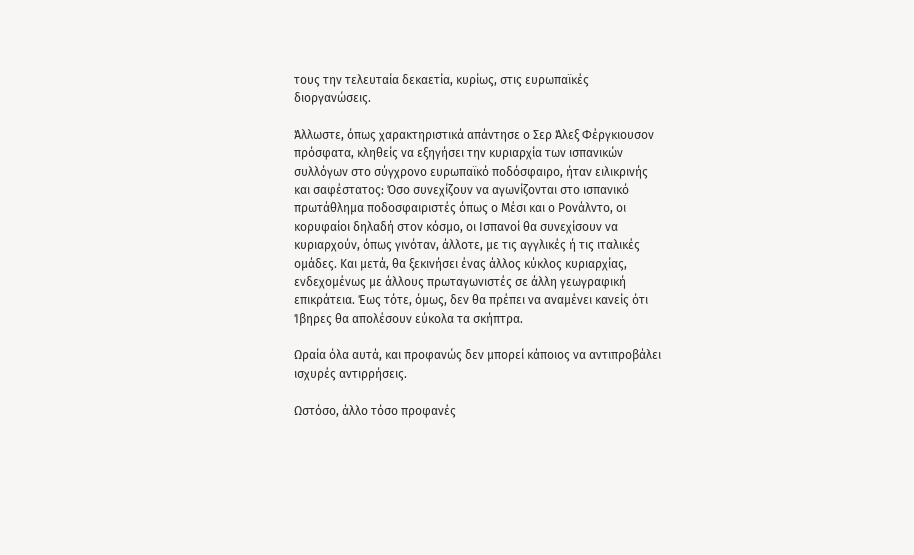τους την τελευταία δεκαετία, κυρίως, στις ευρωπαϊκές διοργανώσεις.

Άλλωστε, όπως χαρακτηριστικά απάντησε ο Σερ Άλεξ Φέργκιουσον πρόσφατα, κληθείς να εξηγήσει την κυριαρχία των ισπανικών συλλόγων στο σύγχρονο ευρωπαϊκό ποδόσφαιρο, ήταν ειλικρινής και σαφέστατος: Όσο συνεχίζουν να αγωνίζονται στο ισπανικό πρωτάθλημα ποδοσφαιριστές όπως ο Μέσι και ο Ρονάλντο, οι κορυφαίοι δηλαδή στον κόσμο, οι Ισπανοί θα συνεχίσουν να κυριαρχούν, όπως γινόταν, άλλοτε, με τις αγγλικές ή τις ιταλικές ομάδες. Και μετά, θα ξεκινήσει ένας άλλος κύκλος κυριαρχίας, ενδεχομένως με άλλους πρωταγωνιστές σε άλλη γεωγραφική επικράτεια. Έως τότε, όμως, δεν θα πρέπει να αναμένει κανείς ότι Ίβηρες θα απολέσουν εύκολα τα σκήπτρα.

Ωραία όλα αυτά, και προφανώς δεν μπορεί κάποιος να αντιπροβάλει ισχυρές αντιρρήσεις.

Ωστόσο, άλλο τόσο προφανές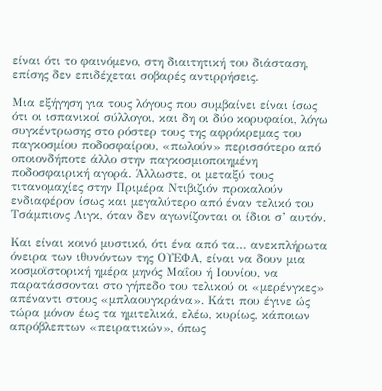είναι ότι το φαινόμενο, στη διαιτητική του διάσταση, επίσης δεν επιδέχεται σοβαρές αντιρρήσεις.

Μια εξήγηση για τους λόγους που συμβαίνει είναι ίσως ότι οι ισπανικοί σύλλογοι, και δη οι δύο κορυφαίοι, λόγω συγκέντρωσης στο ρόστερ τους της αφρόκρεμας του παγκοσμίου ποδοσφαίρου, «πωλούν» περισσότερο από οποιονδήποτε άλλο στην παγκοσμιοποιημένη ποδοσφαιρική αγορά. Άλλωστε, οι μεταξύ τους τιτανομαχίες στην Πριμέρα Ντιβιζιόν προκαλούν ενδιαφέρον ίσως και μεγαλύτερο από έναν τελικό του Τσάμπιονς Λιγκ, όταν δεν αγωνίζονται οι ίδιοι σ’ αυτόν.

Και είναι κοινό μυστικό, ότι ένα από τα… ανεκπλήρωτα όνειρα των ιθυνόντων της ΟΥΕΦΑ, είναι να δουν μια κοσμοϊστορική ημέρα μηνός Μαΐου ή Ιουνίου, να παρατάσσονται στο γήπεδο του τελικού οι «μερένγκες» απέναντι στους «μπλαουγκράνα». Κάτι που έγινε ώς τώρα μόνον έως τα ημιτελικά, ελέω, κυρίως, κάποιων απρόβλεπτων «πειρατικών», όπως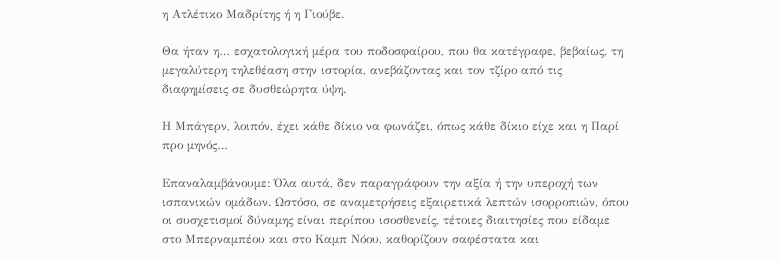η Ατλέτικο Μαδρίτης ή η Γιούβε.

Θα ήταν η… εσχατολογική μέρα του ποδοσφαίρου, που θα κατέγραφε, βεβαίως, τη μεγαλύτερη τηλεθέαση στην ιστορία, ανεβάζοντας και τον τζίρο από τις διαφημίσεις σε δυσθεώρητα ύψη.

Η Μπάγερν, λοιπόν, έχει κάθε δίκιο να φωνάζει, όπως κάθε δίκιο είχε και η Παρί προ μηνός…

Επαναλαμβάνουμε: Όλα αυτά, δεν παραγράφουν την αξία ή την υπεροχή των ισπανικών ομάδων. Ωστόσο, σε αναμετρήσεις εξαιρετικά λεπτών ισορροπιών, όπου οι συσχετισμοί δύναμης είναι περίπου ισοσθενείς, τέτοιες διαιτησίες που είδαμε στο Μπερναμπέου και στο Καμπ Νόου, καθορίζουν σαφέστατα και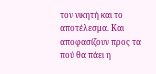τον νικητή και το αποτέλεσμα. Και αποφασίζουν προς τα πού θα πάει η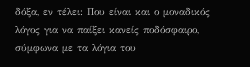δόξα, εν τέλει: Που είναι και ο μοναδικός λόγος για να παίξει κανείς ποδόσφαιρο, σύμφωνα με τα λόγια του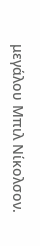μεγάλου Μπιλ Νίκολσον.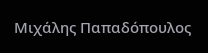Μιχάλης Παπαδόπουλος